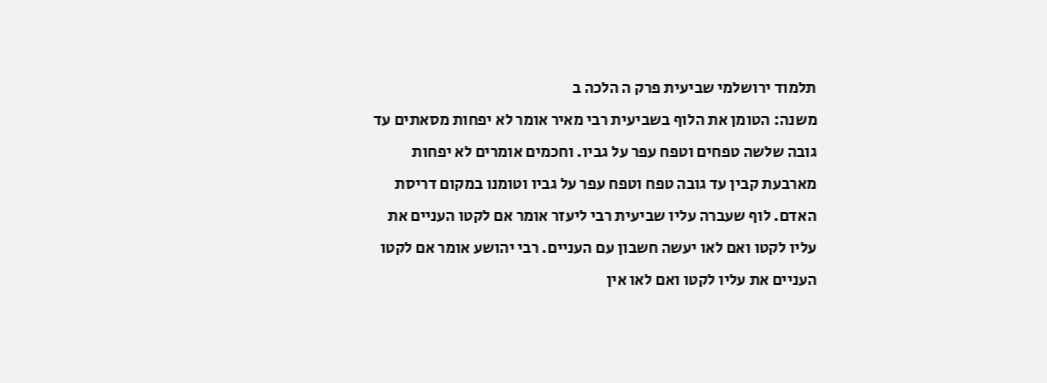תלמוד ירושלמי שביעית פרק ה הלכה ב
משנה: הטומן את הלוף בשביעית רבי מאיר אומר לא יפחות מסאתים עד גובה שלשה טפחים וטפח עפר על גביו. וחכמים אומרים לא יפחות מארבעת קבין עד גובה טפח וטפח עפר על גביו וטומנו במקום דריסת האדם. לוף שעברה עליו שביעית רבי ליעזר אומר אם לקטו העניים את עליו לקטו ואם לאו יעשה חשבון עם העניים. רבי יהושע אומר אם לקטו העניים את עליו לקטו ואם לאו אין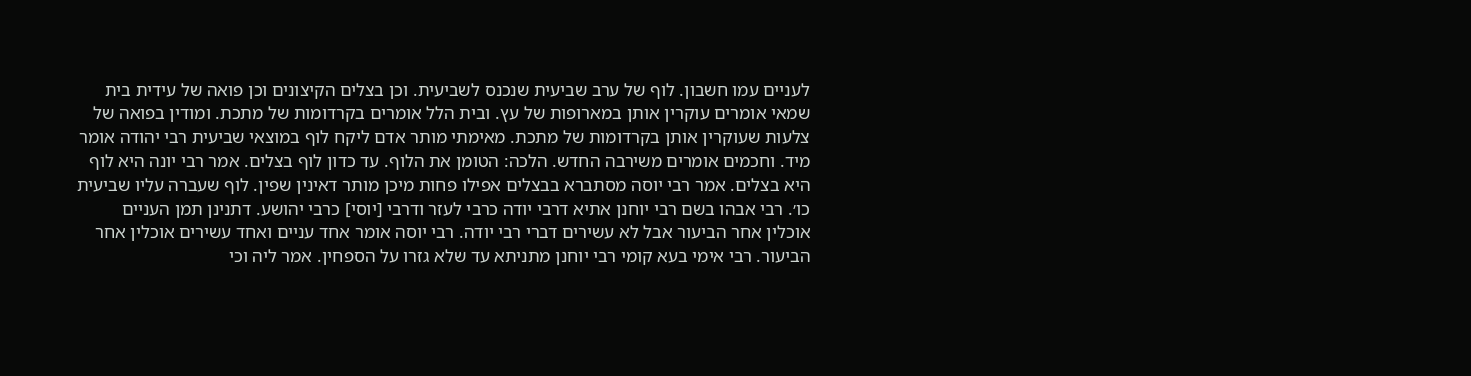לעניים עמו חשבון. לוף של ערב שביעית שנכנס לשביעית. וכן בצלים הקיצונים וכן פואה של עידית בית שמאי אומרים עוקרין אותן במארופות של עץ. ובית הלל אומרים בקרדומות של מתכת. ומודין בפואה של צלעות שעוקרין אותן בקרדומות של מתכת. מאימתי מותר אדם ליקח לוף במוצאי שביעית רבי יהודה אומר מיד. וחכמים אומרים משירבה החדש. הלכה: הטומן את הלוף. עד כדון לוף בצלים. אמר רבי יונה היא לוף היא בצלים. אמר רבי יוסה מסתברא בבצלים אפילו פחות מיכן מותר דאינין שפין. לוף שעברה עליו שביעית כו׳. רבי אבהו בשם רבי יוחנן אתיא דרבי יודה כרבי לעזר ודרבי [יוסי] כרבי יהושע. דתנינן תמן העניים אוכלין אחר הביעור אבל לא עשירים דברי רבי יודה. רבי יוסה אומר אחד עניים ואחד עשירים אוכלין אחר הביעור. רבי אימי בעא קומי רבי יוחנן מתניתא עד שלא גזרו על הספחין. אמר ליה וכי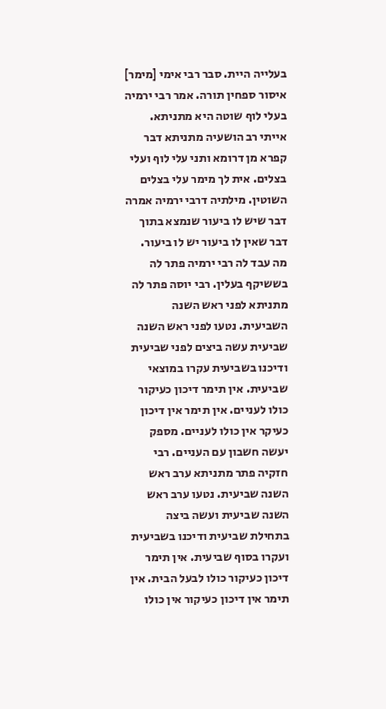בעלייה היית. סבר רבי אימי [מימר] איסור ספחין תורה. אמר רבי ירמיה בעלי לוף שוטה היא מתניתא. אייתי רב הושעיה מתניתא דבר קפרא מן דרומא ותני עלי לוף ועלי בצלים. אית לך מימר עלי בצלים השוטין. מילתיה דרבי ירמיה אמרה דבר שיש לו ביעור שנמצא בתוך דבר שאין לו ביעור יש לו ביעור. מה עבד לה רבי ירמיה פתר לה בששיקף בעלין. רבי יוסה פתר לה מתניתא לפני ראש השנה השביעית. נטעו לפני ראש השנה שביעית עשה ביצים לפני שביעית ודיכנו בשביעית עקרו במוצאי שביעית. אין תימר דיכון כעיקור כולו לעניים. אין תימר אין דיכון כעיקר אין כולו לעניים. מספק יעשה חשבון עם העניים. רבי חזקיה פתר מתניתא ערב ראש השנה שביעית. נטעו ערב ראש השנה שביעית ועשה ביצה בתחילת שביעית ודיכנו בשביעית ועקרו בסוף שביעית. אין תימר דיכון כעיקור כולו לבעל הבית. אין תימר אין דיכון כעיקור אין כולו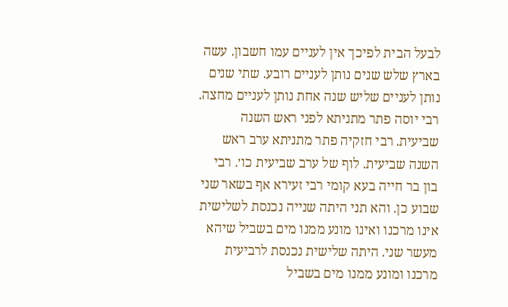לבעל הבית לפיכך אין לעניים עמו חשבון. עשה בארץ שלש שנים נותן לעניים רובע. שתי שנים נותן לעניים שליש שנה אחת נותן לעניים מחצה. רבי יוסה פתר מתניתא לפני ראש השנה שביעית. רבי חזקיה פתר מתניתא ערב ראש השנה שביעית. לוף של ערב שביעית כו׳. רבי בון בר חייה בעא קומי רבי זעירא אף בשאר שני שבוע כן. והא תני היתה שנייה נכנסת לשלישית אינו מרכנו ואינו מונע ממנו מים בשביל שיהא מעשר שני. היתה שלישית נכנסת לרביעית מרכנו ומונע ממנו מים בשביל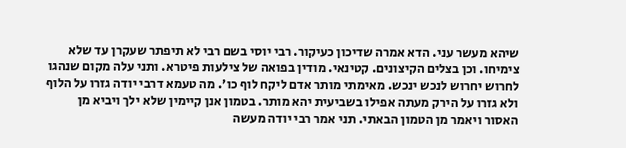שיהא מעשר עני. הדא אמרה שדיכון כעיקור. רבי יוסי בשם רבי לא תיפתר שעקרן עד שלא צימיחו. וכן בצלים הקיצונים. קטינאי. מודין בפואה של צילעות פיטרא. ותני עלה מקום שנהגו לחרוש יחרוש לנכש ינכש. מאימתי מותר אדם ליקח לוף כו׳. מה טעמא דרבי יודה גזרו על הלוף ולא גזרו על הירק מעתה אפילו בשביעית יהא מותר. בטמון אנן קיימין שלא ילך ויביא מן האסור ויאמר מן הטמון הבאתי. תני אמר רבי יודה מעשה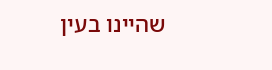שהיינו בעין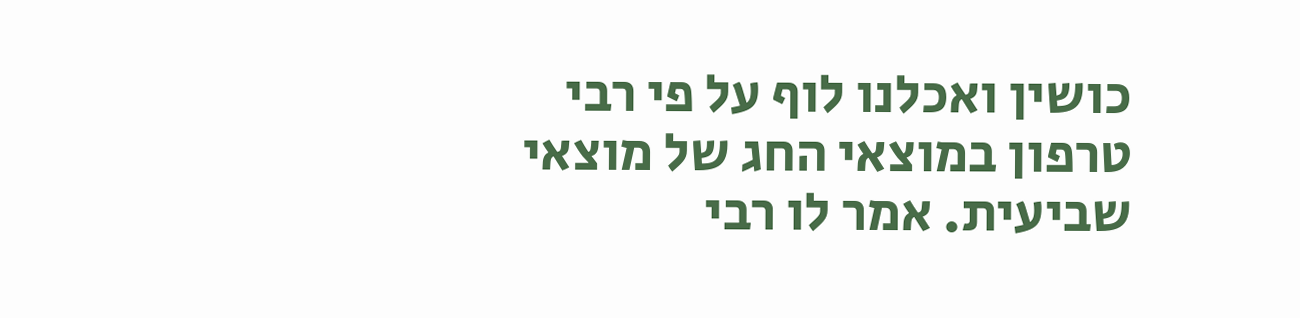כושין ואכלנו לוף על פי רבי טרפון במוצאי החג של מוצאי שביעית. אמר לו רבי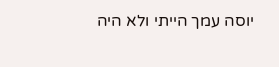יוסה עמך הייתי ולא היה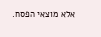אלא מוצאי הפסח.